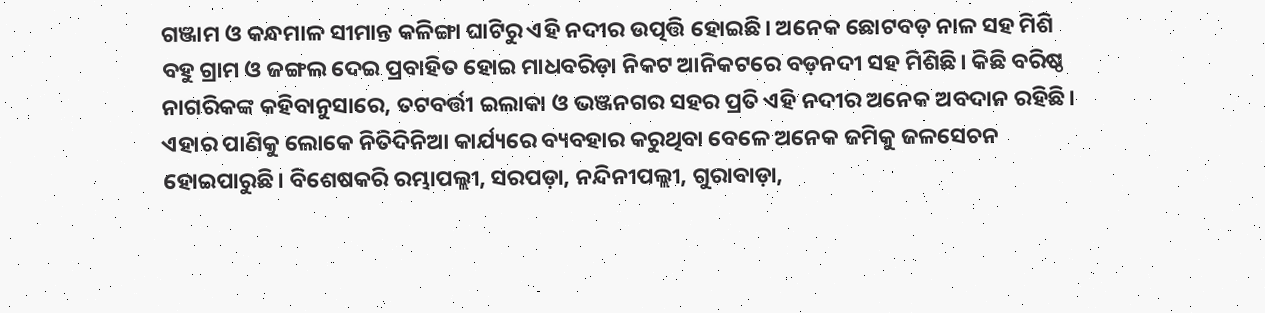ଗଞ୍ଜାମ ଓ କନ୍ଧମାଳ ସୀମାନ୍ତ କଳିଙ୍ଗା ଘାଟିରୁ ଏହି ନଦୀର ଉତ୍ପତ୍ତି ହୋଇଛି। ଅନେକ ଛୋଟବଡ଼ ନାଳ ସହ ମିଶି ବହୁ ଗ୍ରାମ ଓ ଜଙ୍ଗଲ ଦେଇ ପ୍ରବାହିତ ହୋଇ ମାଧବରିଡ଼ା ନିକଟ ଆନିକଟରେ ବଡ଼ନଦୀ ସହ ମିଶିଛି। କିଛି ବରିଷ୍ଠ ନାଗରିକଙ୍କ କହିବାନୁସାରେ, ତଟବର୍ତ୍ତୀ ଇଲାକା ଓ ଭଞ୍ଜନଗର ସହର ପ୍ରତି ଏହି ନଦୀର ଅନେକ ଅବଦାନ ରହିଛି। ଏହାର ପାଣିକୁ ଲୋକେ ନିତିଦିନିଆ କାର୍ଯ୍ୟରେ ବ୍ୟବହାର କରୁଥିବା ବେଳେ ଅନେକ ଜମିକୁ ଜଳସେଚନ ହୋଇପାରୁଛି। ବିଶେଷକରି ରମ୍ଭାପଲ୍ଲୀ, ସରପଡ଼ା, ନନ୍ଦିନୀପଲ୍ଲୀ, ଗୁରାବାଡ଼ା,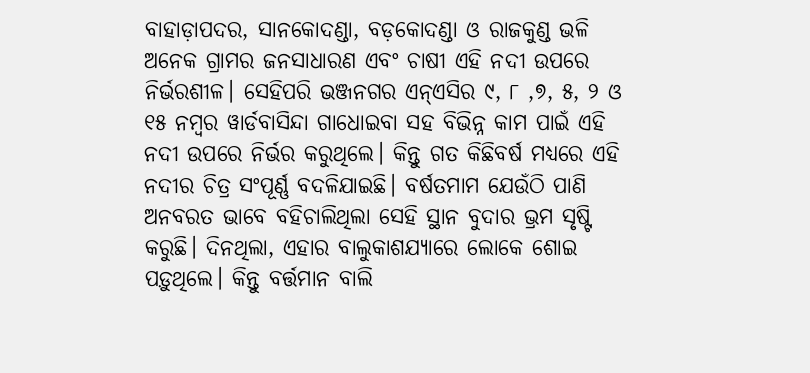ବାହାଡ଼ାପଦର, ସାନକୋଦଣ୍ଡା, ବଡ଼କୋଦଣ୍ଡା ଓ ରାଜକୁଣ୍ଡ ଭଳି ଅନେକ ଗ୍ରାମର ଜନସାଧାରଣ ଏବଂ ଚାଷୀ ଏହି ନଦୀ ଉପରେ ନିର୍ଭରଶୀଳ। ସେହିପରି ଭଞ୍ଜନଗର ଏନ୍ଏସିର ୯, ୮ ,୭, ୫, ୨ ଓ ୧୫ ନମ୍ବର ୱାର୍ଡବାସିନ୍ଦା ଗାଧୋଇବା ସହ ବିଭିନ୍ନ କାମ ପାଇଁ ଏହି ନଦୀ ଉପରେ ନିର୍ଭର କରୁଥିଲେ। କିନ୍ତୁ ଗତ କିଛିବର୍ଷ ମଧ୍ୟରେ ଏହି ନଦୀର ଚିତ୍ର ସଂପୂର୍ଣ୍ଣ ବଦଳିଯାଇଛି। ବର୍ଷତମାମ ଯେଉଁଠି ପାଣି ଅନବରତ ଭାବେ ବହିଚାଲିଥିଲା ସେହି ସ୍ଥାନ ବୁଦାର ଭ୍ରମ ସୃଷ୍ଟି କରୁଛି। ଦିନଥିଲା, ଏହାର ବାଲୁକାଶଯ୍ୟାରେ ଲୋକେ ଶୋଇ ପଡ଼ୁଥିଲେ। କିନ୍ତୁ ବର୍ତ୍ତମାନ ବାଲି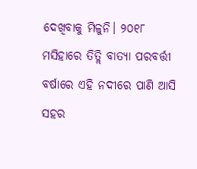ଦେଖିବାକୁ ମିଳୁନି। ୨୦୧୮ ମସିହାରେ ତିତ୍ଲି ବାତ୍ୟା ପରବର୍ତ୍ତୀ ବର୍ଷାରେ ଏହି ନଦୀରେ ପାଣି ଆସି ସହର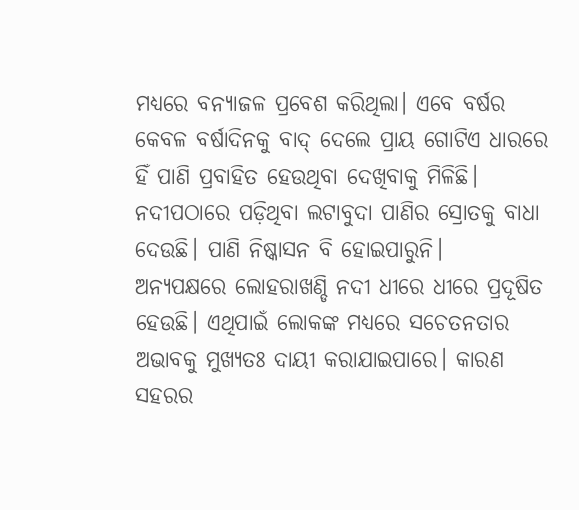ମଧ୍ୟରେ ବନ୍ୟାଜଳ ପ୍ରବେଶ କରିଥିଲା। ଏବେ ବର୍ଷର କେବଳ ବର୍ଷାଦିନକୁ ବାଦ୍ ଦେଲେ ପ୍ରାୟ ଗୋଟିଏ ଧାରରେ ହିଁ ପାଣି ପ୍ରବାହିତ ହେଉଥିବା ଦେଖିବାକୁ ମିଳିଛି। ନଦୀପଠାରେ ପଡ଼ିଥିବା ଲଟାବୁଦା ପାଣିର ସ୍ରୋତକୁ ବାଧା ଦେଉଛି। ପାଣି ନିଷ୍କାସନ ବି ହୋଇପାରୁନି।
ଅନ୍ୟପକ୍ଷରେ ଲୋହରାଖଣ୍ଡି ନଦୀ ଧୀରେ ଧୀରେ ପ୍ରଦୂଷିତ ହେଉଛି। ଏଥିପାଇଁ ଲୋକଙ୍କ ମଧ୍ୟରେ ସଚେତନତାର ଅଭାବକୁ ମୁଖ୍ୟତଃ ଦାୟୀ କରାଯାଇପାରେ। କାରଣ ସହରର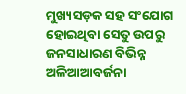ମୁଖ୍ୟସଡ଼କ ସହ ସଂଯୋଗ ହୋଇଥିବା ସେତୁ ଉପରୁ ଜନସାଧାରଣ ବିଭିନ୍ନ ଅଳିଆଆବର୍ଜନା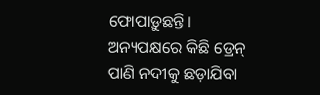ଫୋପାଡ଼ୁଛନ୍ତି। ଅନ୍ୟପକ୍ଷରେ କିଛି ଡ୍ରେନ୍ ପାଣି ନଦୀକୁ ଛଡ଼ାଯିବା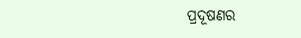ପ୍ରଦୂଷଣର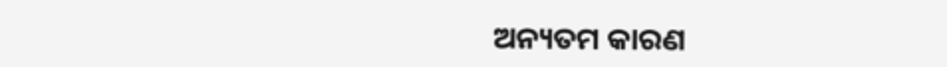ଅନ୍ୟତମ କାରଣ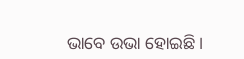ଭାବେ ଉଭା ହୋଇଛି।